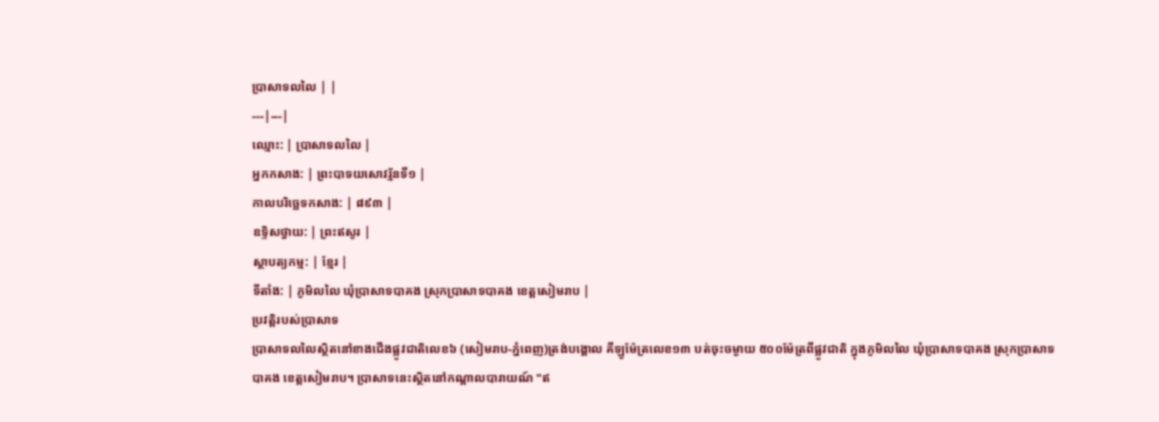ប្រាសាទលលៃ | |
---|---|
ឈ្មោះ: | ប្រាសាទលលៃ |
អ្នកកសាង: | ព្រះបាទយសោវរ្ម័នទី១ |
កាលបរិច្ឆេទកសាង: | ៨៩៣ |
ឧទ្ទិសថ្វាយ: | ព្រះឥសូរ |
ស្ថាបត្យកម្ម: | ខ្មែរ |
ទីតាំង: | ភូមិលលៃ ឃុំប្រាសាទបាគង ស្រុកប្រាសាទបាគង ខេត្តសៀមរាប |
ប្រវត្តិរបស់ប្រាសាទ
ប្រាសាទលលៃស្ថិតនៅខាងជើងផ្លូវជាតិលេខ៦ (សៀមរាប-ភ្នំពេញ)ត្រង់បង្គោល គីឡូម៉ែត្រលេខ១៣ បត់ចុះចម្ងាយ ៥០០ម៉ែត្រពីផ្លូវជាតិ ក្នុងភូមិលលៃ ឃុំប្រាសាទបាគង ស្រុកប្រាសាទបាគង ខេត្តសៀមរាប។ ប្រាសាទនេះស្ថិតនៅកណ្តាលបារាយណ៍ "ឥ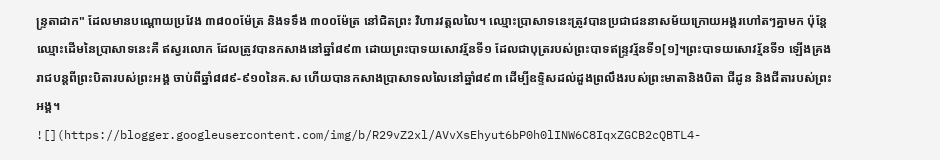ន្រ្ទតាដាក" ដែលមានបណ្តោយប្រវែង ៣៨០០ម៉ែត្រ និងទទឹង ៣០០ម៉ែត្រ នៅជិតព្រះ វិហារវត្តលលៃ។ ឈ្មោះប្រាសាទនេះត្រូវបានប្រជាជននាសម័យក្រោយអង្គរហៅតៗគ្នាមក ប៉ុន្តែឈ្មោះដើមនៃប្រាសាទនេះគឺ ឥស្វរលោក ដែលត្រូវបានកសាងនៅឆ្នាំ៨៩៣ ដោយព្រះបាទយសោវរ្ម័នទី១ ដែលជាបុត្ររបស់ព្រះបាទឥន្ទ្រវរ្ម័នទី១[១]។ព្រះបាទយសោវរ្ម័នទី១ ឡើងគ្រងរាជបន្តពីព្រះបិតារបស់ព្រះអង្គ ចាប់ពីឆ្នាំ៨៨៩-៩១០នៃគ.ស ហើយបានកសាងប្រាសាទលលៃនៅឆ្នាំ៨៩៣ ដើម្បីឧទ្ទិសដល់ដួងព្រលឹងរបស់ព្រះមាតានិងបិតា ជីដូន និងជីតារបស់ព្រះអង្គ។
![](https://blogger.googleusercontent.com/img/b/R29vZ2xl/AVvXsEhyut6bP0h0lINW6C8IqxZGCB2cQBTL4-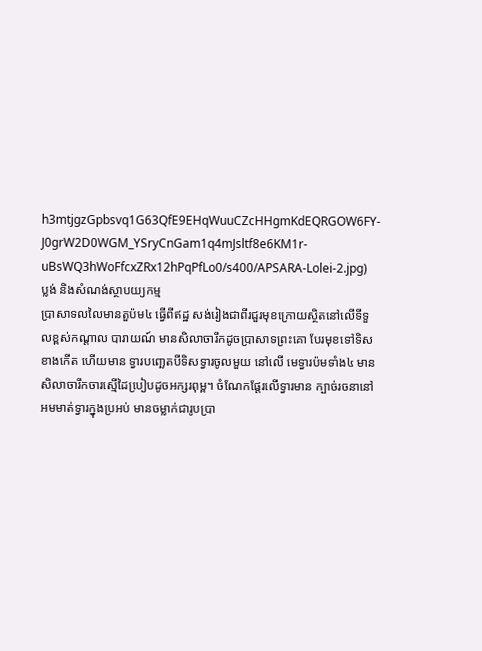h3mtjgzGpbsvq1G63QfE9EHqWuuCZcHHgmKdEQRGOW6FY-J0grW2D0WGM_YSryCnGam1q4mJsltf8e6KM1r-uBsWQ3hWoFfcxZRx12hPqPfLo0/s400/APSARA-Lolei-2.jpg)
ប្លង់ និងសំណង់ស្ថាបយ្យកម្ម
ប្រាសាទលលៃមានតួប៉ម៤ ធ្វើពីឥដ្ឋ សង់រៀងជាពីរជួរមុខក្រោយស្ថិតនៅលើទីទួលខ្ពស់កណ្តាល បារាយណ៍ មានសិលាចារឹកដូចប្រាសាទព្រះគោ បែរមុខទៅទិសខាងកើត ហើយមាន ទ្វារបពោ្ឆតបីទិសទ្វារចូលមួយ នៅលើ មេទ្វារប៉មទាំង៤ មានសិលាចារឹកចារស្មើដៃបៀ្របដូចអក្សរពុម្ព។ ចំណែកផែ្តរលើទ្វារមាន ក្បាច់រចនានៅ អមមាត់ទ្វារក្នុងប្រអប់ មានចម្លាក់ជារូបប្រា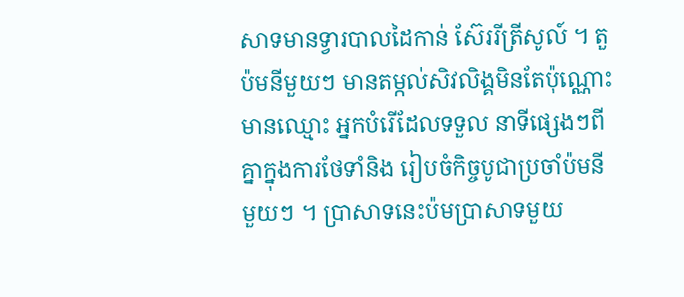សាទមានទ្វារបាលដៃកាន់ ស៊ែររីត្រីសូល៍ ។ តួប៉មនីមួយៗ មានតម្កល់សិវលិង្គមិនតែប៉ុណ្ណោះមានឈ្មោះ អ្នកបំរើដែលទទួល នាទីផេ្សងៗពីគ្នាក្នុងការថែទាំនិង រៀបចំកិច្ចបូជាប្រចាំប៉មនីមួយៗ ។ ប្រាសាទនេះប៉មប្រាសាទមួយ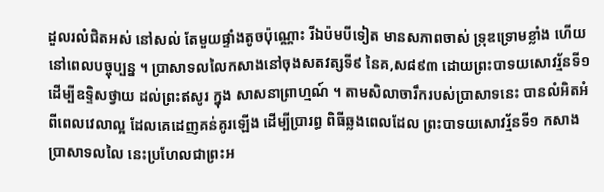ដួលរលំជិតអស់ នៅសល់ តែមួយផ្ទាំងតូចប៉ុណ្ណោះ រីឯប៉មបីទៀត មានសភាពចាស់ ទ្រុឌទ្រោមខ្លាំង ហើយនៅពេលបច្ចុប្បន្ន ។ ប្រាសាទលលៃកសាងនៅចុងសតវត្សទី៩ នៃគ,ស៨៩៣ ដោយព្រះបាទយសោវរ្ម័នទី១ ដើម្បីឧទ្ទិសថ្វាយ ដល់ព្រះឥសូរ ក្នុង សាសនាព្រាហ្មណ៍ ។ តាមសិលាចារឹករបស់ប្រាសាទនេះ បានលំអិតអំពីពេលវេលាល្អ ដែលគេដេញគន់គូរឡើង ដើម្បីប្រារព្ធ ពិធីឆ្លងពេលដែល ព្រះបាទយសោវរ្ម័នទី១ កសាងប្រាសាទលលៃ នេះប្រហែលជាព្រះអ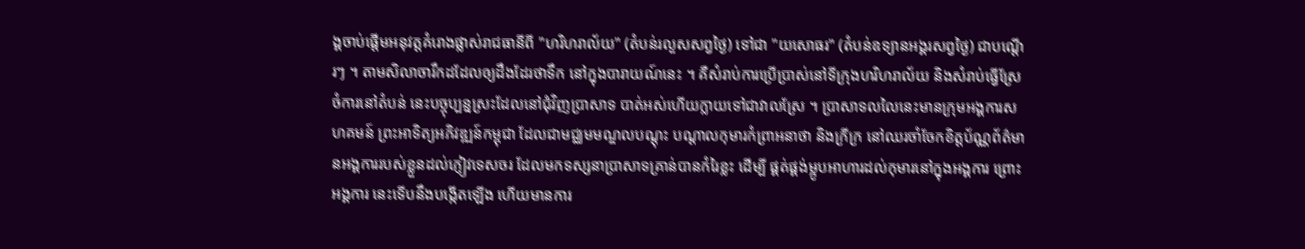ង្គចាប់ផ្តើមអនុវត្តគំរោងផ្លាស់រាជធានីពី "ហរិហរាល័យ" (តំបន់រលួសសព្វថៃ្ង) ទៅជា "យសោធរ" (តំបន់ឧទ្យានអង្គរសព្វថៃ្ង) ជាបណ្តើរៗ ។ តាមសិលាចារឹកដដែលឲ្យដឹងដែរថាទឹក នៅក្នុងបារាយណ៍នេះ ។ គឺសំរាប់ការប្រើប្រាស់នៅទីក្រុងហរិហរាល័យ និងសំរាប់ធ្វើស្រែចំការនៅតំបន់ នេះបច្ចុប្បន្នស្រះដែលនៅជុំវិញប្រាសាទ បាត់អស់ហើយក្លាយទៅជាវាលស្រែ ។ ប្រាសាទលលៃនេះមានក្រុមអង្គការសហគមន៍ ព្រះអាទិត្យអភិវឌ្ឍន៍កម្ពុជា ដែលជាមជ្ឈមមណ្ឌលបណ្តុះ បណ្តាលកុមារកំព្រាអនាថា និងក្រីក្រ នៅឈរចាំចែកខិត្តប័ណ្ណព័ត៌មានអង្គការរបស់ខ្លួនដល់ភ្ញៀវទេសចរ ដែលមកទស្សនាប្រាសាទគ្រាន់បានកំរៃខ្លះ ដើម្បី ផ្គត់ផ្គង់ម្អូបអាហារដល់កុមារនៅក្នុងអង្គការ ព្រោះអង្គការ នេះទើបនឹងបង្កើតឡើង ហើយមានការ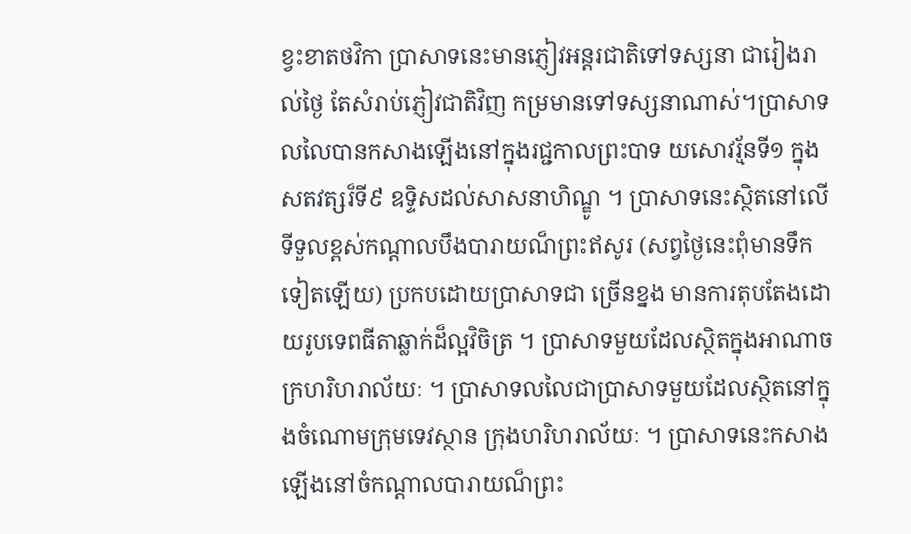ខ្វះខាតថវិកា ប្រាសាទនេះមានភ្ញៀវអន្តរជាតិទៅទស្សនា ជារៀងរាល់ថៃ្ង តែសំរាប់ភ្ញៀវជាតិវិញ កម្រមានទៅទស្សនាណាស់។ប្រាសាទលលៃបានកសាងឡើងនៅក្នុងរជ្ជកាលព្រះបាទ យសោវរ្ម័នទី១ ក្នុងសតវត្សរ៏ទី៩ ឧទ្ទិសដល់សាសនាហិណ្ឌូ ។ ប្រាសាទនេះស្ថិតនៅលើទីទួលខ្ពស់កណ្តាលបឹងបារាយណ៏ព្រះឥសូរ (សព្វថ្ងៃនេះពុំមានទឹកទៀតឡើយ) ប្រកបដោយប្រាសាទជា ច្រើនខ្នង មានការតុបតែងដោយរូបទេពធីតាឆ្លាក់ដ៏ល្អវិចិត្រ ។ ប្រាសាទមួយដែលស្ថិតក្នុងអាណាចក្រហរិហរាល័យៈ ។ ប្រាសាទលលៃជាប្រាសាទមួយដែលស្ថិតនៅក្នុងចំណោមក្រុមទេវស្ថាន ក្រុងហរិហរាល័យៈ ។ ប្រាសាទនេះកសាងឡើងនៅចំកណ្តាលបារាយណ៏ព្រះ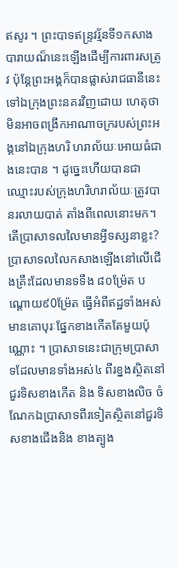ឥសូរ ។ ព្រះបាទឥន្រ្ទវរ្ម័នទី១កសាង បារាយណ៏នេះឡើងដើម្បីការពារសត្រូវ ប៉ុន្តែព្រះអង្គក៏បានផ្លាស់រាជធានីនេះទៅឯក្រុងព្រះនគរវិញដោយ ហេតុថាមិនអាចពង្រីកអាណាចក្ររបស់ព្រះអង្គនៅឯក្រុងហរិ ហរាល័យៈអោយធំជាងនេះបាន ។ ដូច្នេះហើយបានជាឈ្មោះរបស់ក្រុងហរិហរាល័យៈត្រូវបានរលាយបាត់ តាំងពីពេលនោះមក។
តើប្រាសាទលលៃមានអ្វីទស្សនាខ្លះ? ប្រាសាទលលៃកសាងឡើងនៅលើជើងគ្រឹះដែលមានទទឹង ៨០ម្រ៉ែត បណ្តោយ៩0ម៉្រែត ធ្វើអំពីឥដ្ឋទាំងអស់មានគោបុរៈផ្នែកខាងកើតតែមួយប៉ុណ្ណោះ ។ ប្រាសាទនេះជាក្រុមប្រាសាទដែលមានទាំងអស់៤ ពីរខ្នងស្ថិតនៅជួរទិសខាងកើត និង ទិសខាងលិច ចំណែកឯប្រាសាទពីរទៀតស្ថិតនៅជួរទិសខាងជើងនិង ខាងត្បូង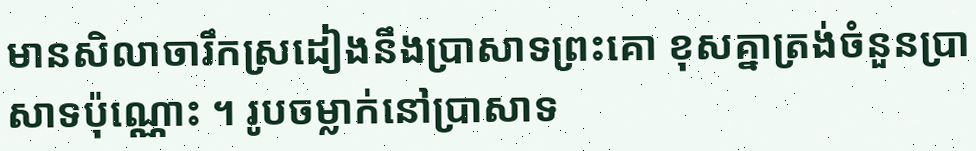មានសិលាចារឹកស្រដៀងនឹងប្រាសាទព្រះគោ ខុសគ្នាត្រង់ចំនួនប្រាសាទប៉ុណ្ណោះ ។ រូបចម្លាក់នៅប្រាសាទ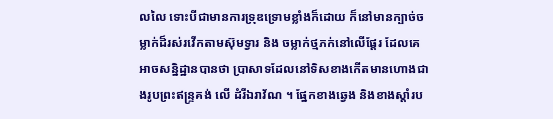លលៃ ទោះបីជាមានការទ្រុឌទ្រោមខ្លាំងក៏ដោយ ក៏នៅមានក្បាច់ចម្លាក់ដ៏រស់រវើកតាមស៊ុមទ្វារ និង ចម្លាក់ថ្មភក់នៅលើផ្តែរ ដែលគេអាចសន្និដ្ឋានបានថា ប្រាសាទដែលនៅទិសខាងកើតមានហោងជាងរូបព្រះឥន្រ្ទគង់ លើ ដំរីឯរាវ័ណ ។ ផ្នែកខាងឆ្វេង និងខាងស្តាំរប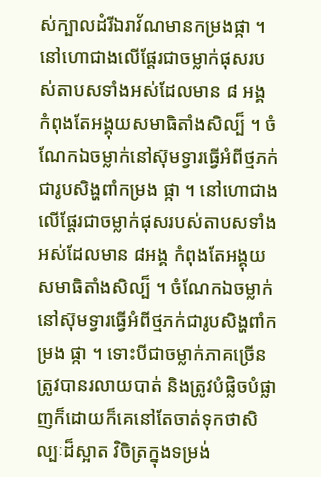ស់ក្បាលដំរីឯរាវ័ណមានកម្រងផ្កា ។ នៅហោជាងលើផ្តែរជាចម្លាក់ផុសរបស់តាបសទាំងអស់ដែលមាន ៨ អង្គ កំពុងតែអង្គុយសមាធិតាំងសិល្ប៏ ។ ចំណែកឯចម្លាក់នៅស៊ុមទ្វារធ្វើអំពីថ្មភក់ជារូបសិង្ហពាំកម្រង ផ្កា ។ នៅហោជាងលើផ្តែរជាចម្លាក់ផុសរបស់តាបសទាំងអស់ដែលមាន ៨អង្គ កំពុងតែអង្គុយសមាធិតាំងសិល្ប៏ ។ ចំណែកឯចម្លាក់នៅស៊ុមទ្វារធ្វើអំពីថ្មភក់ជារូបសិង្ហពាំកម្រង ផ្កា ។ ទោះបីជាចម្លាក់ភាគច្រើនត្រូវបានរលាយបាត់ និងត្រូវបំផ្លិចបំផ្លាញក៏ដោយក៏គេនៅតែចាត់ទុកថាសិល្បៈដ៏ស្អាត វិចិត្រក្នុងទម្រង់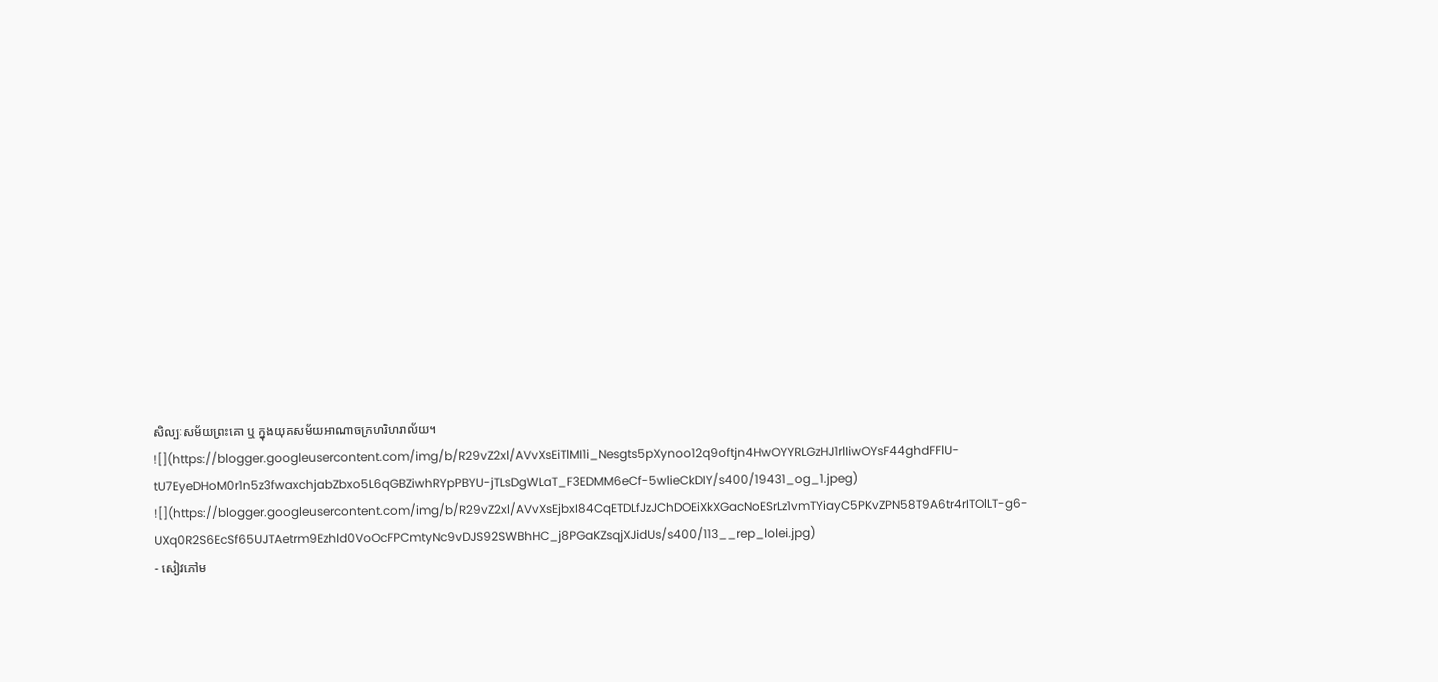សិល្បៈសម័យព្រះគោ ឬ ក្នុងយុគសម័យអាណាចក្រហរិហរាល័យ។
![](https://blogger.googleusercontent.com/img/b/R29vZ2xl/AVvXsEiTlMI1i_Nesgts5pXynoo12q9oftjn4HwOYYRLGzHJ1rlIiwOYsF44ghdFFlU-tU7EyeDHoM0r1n5z3fwaxchjabZbxo5L6qGBZiwhRYpPBYU-jTLsDgWLaT_F3EDMM6eCf-5wlieCkDIY/s400/19431_og_1.jpeg)
![](https://blogger.googleusercontent.com/img/b/R29vZ2xl/AVvXsEjbxI84CqETDLfJzJChDOEiXkXGacNoESrLz1vmTYiayC5PKvZPN58T9A6tr4rITOlLT-g6-UXq0R2S6EcSf65UJTAetrm9Ezhld0VoOcFPCmtyNc9vDJS92SWBhHC_j8PGaKZsqjXJidUs/s400/113__rep_lolei.jpg)
- សៀវភៅម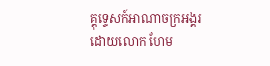គ្គុទ្ទេសក៍អាណាចក្រអង្គរ ដោយលោក ហែម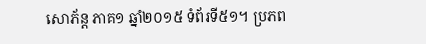សោភ័ន្ត ភាគ១ ឆ្នាំ២០១៥ ទំព័រទី៥១។ ប្រភព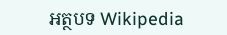អត្ថបទ Wikipedia